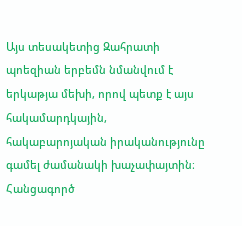Այս տեսակետից Զահրատի պոեզիան երբեմն նմանվում է երկաթյա մեխի, որով պետք է այս հակամարդկային, հակաբարոյական իրականությունը գամել ժամանակի խաչափայտին։ Հանցագործ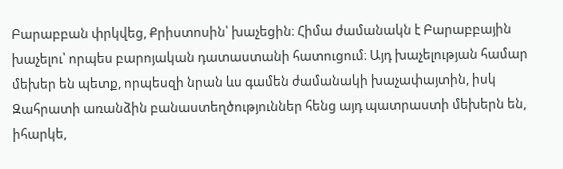Բարաբբան փրկվեց, Քրիստոսին՝ խաչեցին։ Հիմա ժամանակն է Բարաբբային խաչելու՝ որպես բարոյական դատաստանի հատուցում։ Այդ խաչելության համար մեխեր են պետք, որպեսզի նրան ևս գամեն ժամանակի խաչափայտին, իսկ Զահրատի առանձին բանաստեղծություններ հենց այդ պատրաստի մեխերն են, իհարկե,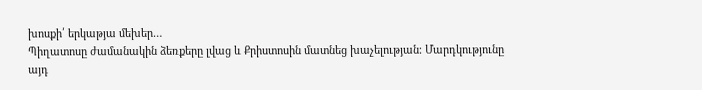խոսքի՛ երկաթյա մեխեր…
Պիղատոսը ժամանակին ձեռքերը լվաց և Քրիստոսին մատնեց խաչելության։ Մարդկությունը այդ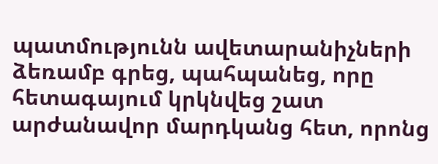պատմությունն ավետարանիչների ձեռամբ գրեց, պահպանեց, որը հետագայում կրկնվեց շատ արժանավոր մարդկանց հետ, որոնց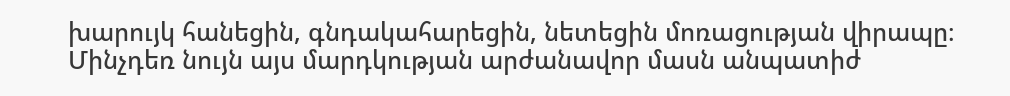խարույկ հանեցին, գնդակահարեցին, նետեցին մոռացության վիրապը։ Մինչդեռ նույն այս մարդկության արժանավոր մասն անպատիժ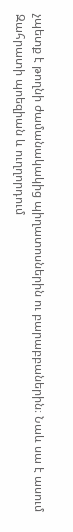չպետք է թողնի ժամանակակից պիղատոսներին ու բարաբբաներին։ Նաև սա է ասում Զահրատի պոեզիան և ուղղորդում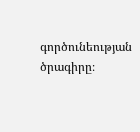գործունեության ծրագիրը։